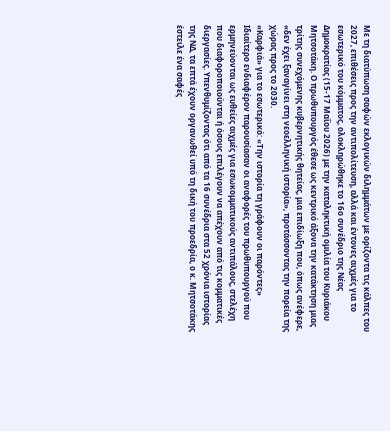Με τη διατύπωση σαφών εκλογικών διλημμάτων με ορίζοντα τις κάλπες του 2027, επιθέσεις προς την αντιπολίτευση, αλλά και έντονες αιχμές για το εσωτερικό του κόμματος, ολοκληρώθηκε το 16ο συνέδριο της Νέας Δημοκρατίας (15-17 Μαΐου 2026) με την καταληκτική ομιλία του Κυριάκου Μητσοτάκη. Ο πρωθυπουργός έθεσε ως κεντρικό άξονα την κατάκτηση μιας τρίτης συνεχόμενης κυβερνητικής θητείας, μια επιδίωξη που, όπως ανέφερε, «δεν έχει ξαναγίνει στη νεοελληνική ιστορία», προτάσσοντας την πορεία της χώρας προς το 2030.
«Καρφιά» για το εσωτερικό: «Την ιστορία τη γράφουν οι παρόντες»
Ιδιαίτερο ενδιαφέρον παρουσίασαν οι αναφορές του πρωθυπουργού που ερμηνεύονται ως ευθείες αιχμές για εσωκομματικούς αντιπάλους, στελέχη που διαφοροποιούνται ή όσους επιλέγουν να απέχουν από τις κομματικές διεργασίες. Υπενθυμίζοντας ότι από τα 16 συνέδρια στα 52 χρόνια ιστορίας της ΝΔ, τα επτά έχουν οργανωθεί υπό τη δική του προεδρία, ο κ. Μητσοτάκης έστειλε ένα σαφές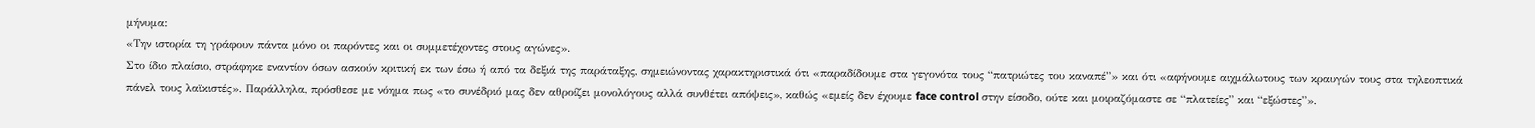μήνυμα:
«Την ιστορία τη γράφουν πάντα μόνο οι παρόντες και οι συμμετέχοντες στους αγώνες».
Στο ίδιο πλαίσιο, στράφηκε εναντίον όσων ασκούν κριτική εκ των έσω ή από τα δεξιά της παράταξης, σημειώνοντας χαρακτηριστικά ότι «παραδίδουμε στα γεγονότα τους “πατριώτες του καναπέ”» και ότι «αφήνουμε αιχμάλωτους των κραυγών τους στα τηλεοπτικά πάνελ τους λαϊκιστές». Παράλληλα, πρόσθεσε με νόημα πως «το συνέδριό μας δεν αθροίζει μονολόγους αλλά συνθέτει απόψεις», καθώς «εμείς δεν έχουμε face control στην είσοδο, ούτε και μοιραζόμαστε σε “πλατείες” και “εξώστες”».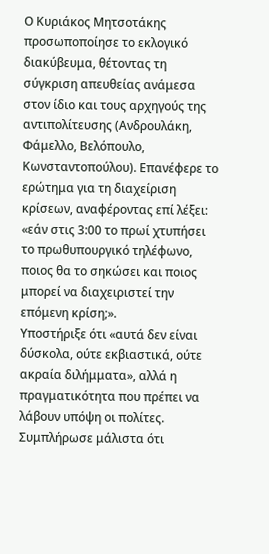Ο Κυριάκος Μητσοτάκης προσωποποίησε το εκλογικό διακύβευμα, θέτοντας τη σύγκριση απευθείας ανάμεσα στον ίδιο και τους αρχηγούς της αντιπολίτευσης (Ανδρουλάκη, Φάμελλο, Βελόπουλο, Κωνσταντοπούλου). Επανέφερε το ερώτημα για τη διαχείριση κρίσεων, αναφέροντας επί λέξει: «εάν στις 3:00 το πρωί χτυπήσει το πρωθυπουργικό τηλέφωνο, ποιος θα το σηκώσει και ποιος μπορεί να διαχειριστεί την επόμενη κρίση;».
Υποστήριξε ότι «αυτά δεν είναι δύσκολα, ούτε εκβιαστικά, ούτε ακραία διλήμματα», αλλά η πραγματικότητα που πρέπει να λάβουν υπόψη οι πολίτες. Συμπλήρωσε μάλιστα ότι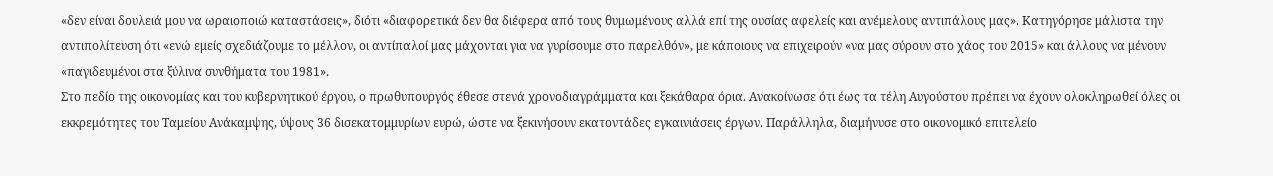«δεν είναι δουλειά μου να ωραιοποιώ καταστάσεις», διότι «διαφορετικά δεν θα διέφερα από τους θυμωμένους αλλά επί της ουσίας αφελείς και ανέμελους αντιπάλους μας». Κατηγόρησε μάλιστα την αντιπολίτευση ότι «ενώ εμείς σχεδιάζουμε το μέλλον, οι αντίπαλοί μας μάχονται για να γυρίσουμε στο παρελθόν», με κάποιους να επιχειρούν «να μας σύρουν στο χάος του 2015» και άλλους να μένουν «παγιδευμένοι στα ξύλινα συνθήματα του 1981».
Στο πεδίο της οικονομίας και του κυβερνητικού έργου, ο πρωθυπουργός έθεσε στενά χρονοδιαγράμματα και ξεκάθαρα όρια. Ανακοίνωσε ότι έως τα τέλη Αυγούστου πρέπει να έχουν ολοκληρωθεί όλες οι εκκρεμότητες του Ταμείου Ανάκαμψης, ύψους 36 δισεκατομμυρίων ευρώ, ώστε να ξεκινήσουν εκατοντάδες εγκαινιάσεις έργων. Παράλληλα, διαμήνυσε στο οικονομικό επιτελείο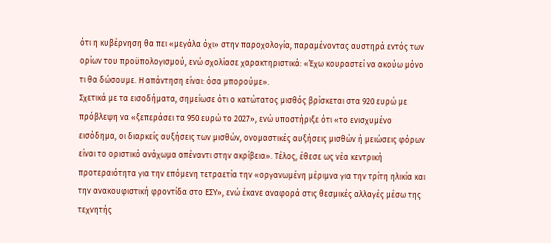ότι η κυβέρνηση θα πει «μεγάλα όχι» στην παροχολογία, παραμένοντας αυστηρά εντός των ορίων του προϋπολογισμού, ενώ σχολίασε χαρακτηριστικά: «Έχω κουραστεί να ακούω μόνο τι θα δώσουμε. Η απάντηση είναι: όσα μπορούμε».
Σχετικά με τα εισοδήματα, σημείωσε ότι ο κατώτατος μισθός βρίσκεται στα 920 ευρώ με πρόβλεψη να «ξεπεράσει τα 950 ευρώ το 2027», ενώ υποστήριξε ότι «το ενισχυμένο εισόδημα, οι διαρκείς αυξήσεις των μισθών, ονομαστικές αυξήσεις μισθών ή μειώσεις φόρων είναι το οριστικό ανάχωμα απέναντι στην ακρίβεια». Τέλος, έθεσε ως νέα κεντρική προτεραιότητα για την επόμενη τετραετία την «οργανωμένη μέριμνα για την τρίτη ηλικία και την ανακουφιστική φροντίδα στο ΕΣΥ», ενώ έκανε αναφορά στις θεσμικές αλλαγές μέσω της τεχνητής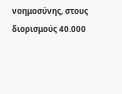νοημοσύνης, στους διορισμούς 40.000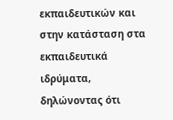εκπαιδευτικών και στην κατάσταση στα εκπαιδευτικά ιδρύματα, δηλώνοντας ότι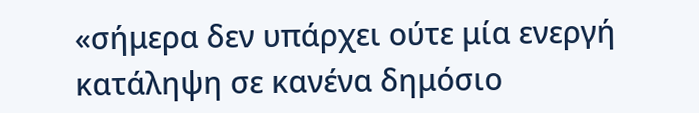«σήμερα δεν υπάρχει ούτε μία ενεργή κατάληψη σε κανένα δημόσιο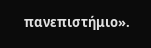πανεπιστήμιο».